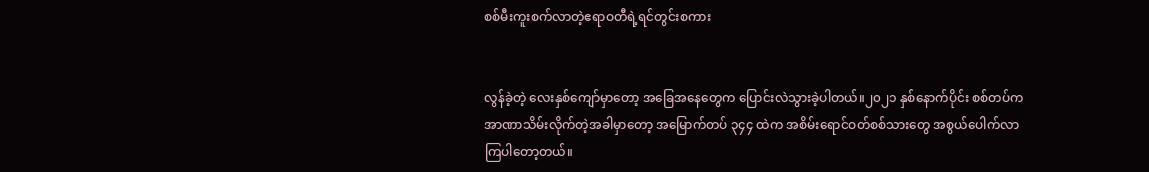စစ်မီးကူးစက်လာတဲ့ဧရာဝတီရဲ့ရင်တွင်းစကား


လွန်ခဲ့တဲ့ လေးနှစ်ကျော်မှာတော့ အခြေအနေတွေက ပြောင်းလဲသွားခဲ့ပါတယ်။၂၀၂၁ နှစ်နောက်ပိုင်း စစ်တပ်က အာဏာသိမ်းလိုက်တဲ့အခါမှာတော့ အမြောက်တပ် ၃၄၄ ထဲက အစိမ်းရောင်ဝတ်စစ်သားတွေ အစွယ်ပေါက်လာကြပါတော့တယ်။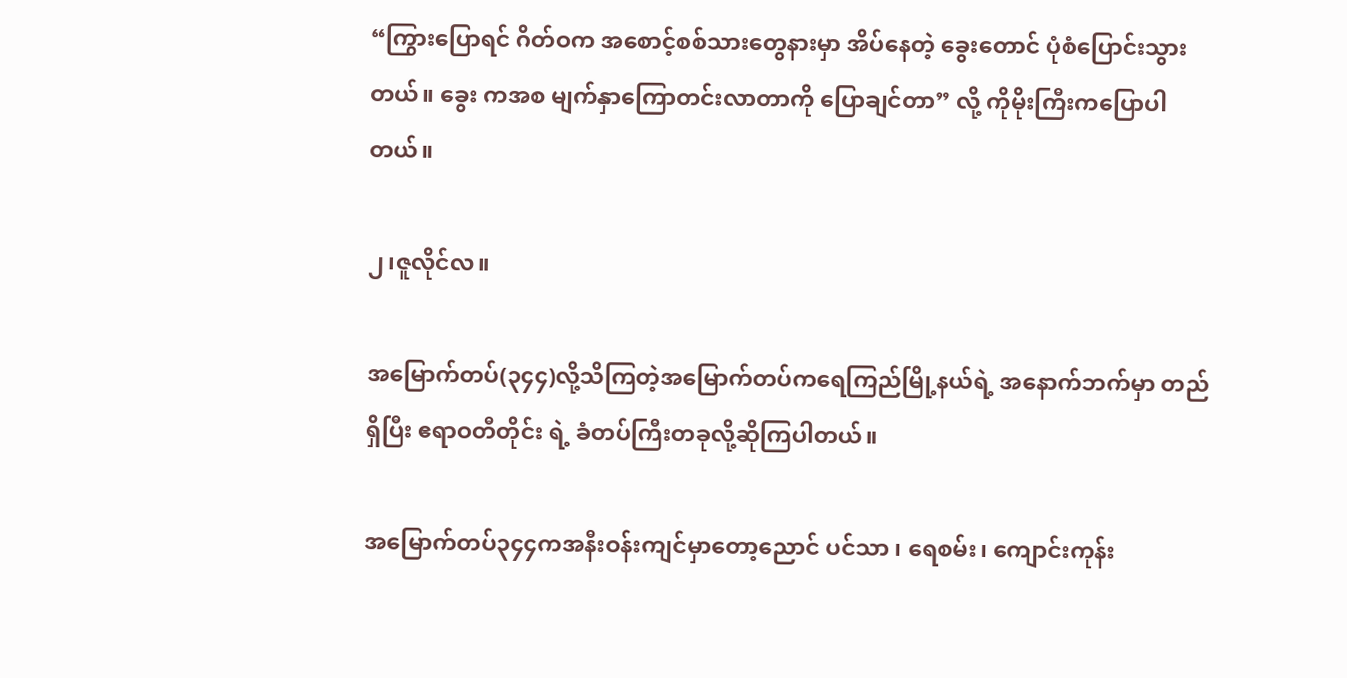“ကြွားပြောရင် ဂိတ်ဝက အစောင့်စစ်သားတွေနားမှာ အိပ်နေတဲ့ ခွေးတောင် ပုံစံပြောင်းသွားတယ်။ ခွေး ကအစ မျက်နှာကြောတင်းလာတာကို ပြောချင်တာ” လို့ ကိုမိုးကြီးကပြောပါတယ်။

၂၊ဇူလိုင်လ။

အမြောက်တပ်(၃၄၄)လို့သိကြတဲ့အမြောက်တပ်ကရေကြည်မြို့နယ်ရဲ့ အနောက်ဘက်မှာ တည်ရှိပြီး ဧရာဝတီတိုင်း ရဲ့ ခံတပ်ကြီးတခုလို့ဆိုကြပါတယ်။

အမြောက်တပ်၃၄၄ကအနီးဝန်းကျင်မှာတော့ညောင် ပင်သာ ၊ ရေစမ်း၊ ကျောင်းကုန်း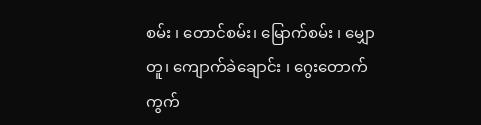စမ်း ၊ တောင်စမ်း၊ မြောက်စမ်း ၊ မျှောတူ၊ ကျောက်ခဲချောင်း ၊ ဂွေးတောက်ကွက်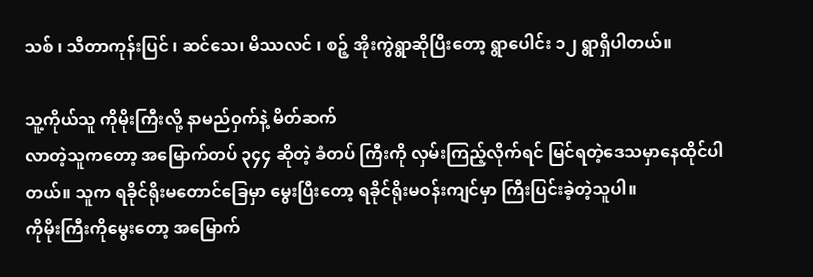သစ် ၊ သီတာကုန်းပြင် ၊ ဆင်သေ၊ မိဿလင် ၊ စဉ့် အိုးကွဲရွာဆိုပြီးတော့ ရွာပေါင်း ၁၂ ရွာရှိပါတယ်။

သူ့ကိုယ်သူ ကိုမိုးကြီးလို့ နာမည်ဝှက်နဲ့ မိတ်ဆက်
လာတဲ့သူကတော့ အမြောက်တပ် ၃၄၄ ဆိုတဲ့ ခံတပ် ကြီးကို လှမ်းကြည့်လိုက်ရင် မြင်ရတဲ့ဒေသမှာနေထိုင်ပါတယ်။ သူက ရခိုင်ရိုးမတောင်ခြေမှာ မွေးပြီးတော့ ရခိုင်ရိုးမဝန်းကျင်မှာ ကြီးပြင်းခဲ့တဲ့သူပါ။
ကိုမိုးကြီးကိုမွေးတော့ အမြောက်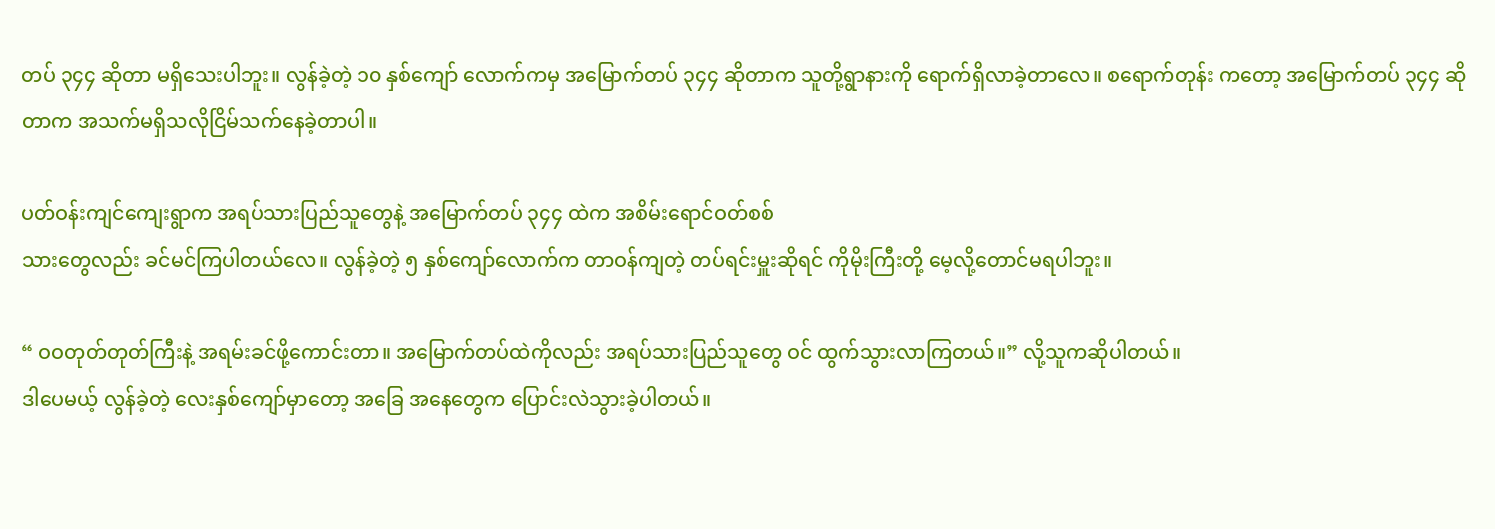တပ် ၃၄၄ ဆိုတာ မရှိသေးပါဘူး။ လွန်ခဲ့တဲ့ ၁၀ နှစ်ကျော် လောက်ကမှ အမြောက်တပ် ၃၄၄ ဆိုတာက သူတို့ရွာနားကို ရောက်ရှိလာခဲ့တာလေ။ စရောက်တုန်း ကတော့ အမြောက်တပ် ၃၄၄ ဆိုတာက အသက်မရှိသလိုငြိမ်သက်နေခဲ့တာပါ။

ပတ်ဝန်းကျင်ကျေးရွာက အရပ်သားပြည်သူတွေနဲ့ အမြောက်တပ် ၃၄၄ ထဲက အစိမ်းရောင်ဝတ်စစ်
သားတွေလည်း ခင်မင်ကြပါတယ်လေ။ လွန်ခဲ့တဲ့ ၅ နှစ်ကျော်လောက်က တာဝန်ကျတဲ့ တပ်ရင်းမှူးဆိုရင် ကိုမိုးကြီးတို့ မေ့လို့တောင်မရပါဘူး။

“ ဝဝတုတ်တုတ်ကြီးနဲ့ အရမ်းခင်ဖို့ကောင်းတာ။ အမြောက်တပ်ထဲကိုလည်း အရပ်သားပြည်သူတွေ ဝင် ထွက်သွားလာကြတယ်။” လို့သူကဆိုပါတယ်။
ဒါပေမယ့် လွန်ခဲ့တဲ့ လေးနှစ်ကျော်မှာတော့ အခြေ အနေတွေက ပြောင်းလဲသွားခဲ့ပါတယ်။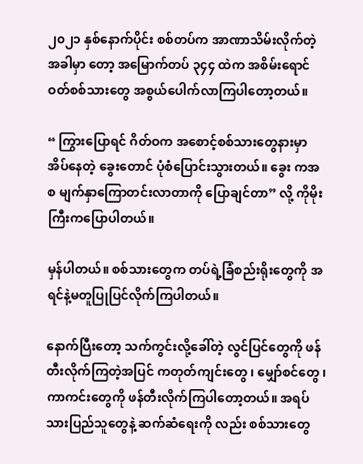၂၀၂၁ နှစ်နောက်ပိုင်း စစ်တပ်က အာဏာသိမ်းလိုက်တဲ့အခါမှာ တော့ အမြောက်တပ် ၃၄၄ ထဲက အစိမ်းရောင်ဝတ်စစ်သားတွေ အစွယ်ပေါက်လာကြပါတော့တယ်။

“ ကြွားပြောရင် ဂိတ်ဝက အစောင့်စစ်သားတွေနားမှာ အိပ်နေတဲ့ ခွေးတောင် ပုံစံပြောင်းသွားတယ်။ ခွေး ကအစ မျက်နှာကြောတင်းလာတာကို ပြောချင်တာ” လို့ ကိုမိုးကြီးကပြောပါတယ်။

မှန်ပါတယ်။ စစ်သားတွေက တပ်ရဲ့ခြံစည်းရိုးတွေကို အရင်နဲ့မတူပြုပြင်လိုက်ကြပါတယ်။

နောက်ပြီးတော့ သက်ကွင်းလို့ခေါ်တဲ့ လွင်ပြင်တွေကို ဖန်တီးလိုက်ကြတဲ့အပြင် ကတုတ်ကျင်းတွေ ၊ မျှော်စင်တွေ ၊ ကာကင်းတွေကို ဖန်တီးလိုက်ကြပါတော့တယ်။ အရပ်သားပြည်သူတွေနဲ့ ဆက်ဆံရေးကို လည်း စစ်သားတွေ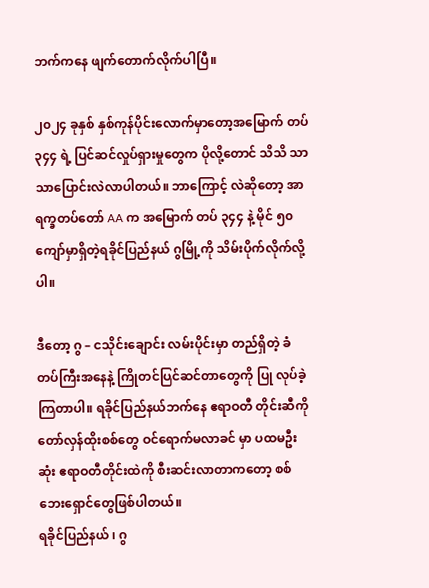ဘက်ကနေ ဖျက်တောက်လိုက်ပါပြီ။

၂၀၂၄ ခုနှစ် နှစ်ကုန်ပိုင်းလောက်မှာတော့အမြောက် တပ် ၃၄၄ ရဲ့ ပြင်ဆင်လှုပ်ရှားမှုတွေက ပိုလို့တောင် သိသိ သာသာပြောင်းလဲလာပါတယ်။ ဘာကြောင့် လဲဆိုတော့ အာရက္ခတပ်တော် AA က အမြောက် တပ် ၃၄၄ နဲ့ မိုင် ၅၀ ကျော်မှာရှိတဲ့ရခိုင်ပြည်နယ် ဂွမြို့ကို သိမ်းပိုက်လိုက်လို့ပါ။

ဒီတော့ ဂွ – ငသိုင်းချောင်း လမ်းပိုင်းမှာ တည်ရှိတဲ့ ခံတပ်ကြီးအနေနဲ့ ကြိုတင်ပြင်ဆင်တာတွေကို ပြု လုပ်ခဲ့ကြတာပါ။ ရခိုင်ပြည်နယ်ဘက်နေ ဧရာဝတီ တိုင်းဆီကို တော်လှန်ထိုးစစ်တွေ ဝင်ရောက်မလာခင် မှာ ပထမဦးဆုံး ဧရာဝတီတိုင်းထဲကို စီးဆင်းလာတာကတော့ စစ်ဘေးရှောင်တွေဖြစ်ပါတယ်။
ရခိုင်ပြည်နယ် ၊ ဂွ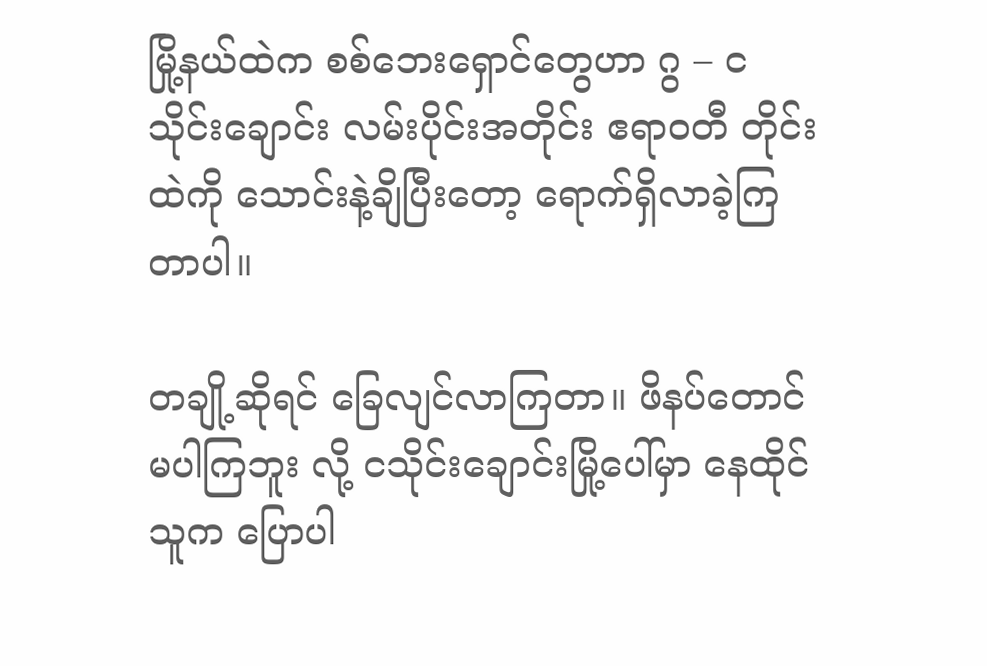မြို့နယ်ထဲက စစ်ဘေးရှောင်တွေဟာ ဂွ – ငသိုင်းချောင်း လမ်းပိုင်းအတိုင်း ဧရာဝတီ တိုင်းထဲကို သောင်းနဲ့ချိပြီးတော့ ရောက်ရှိလာခဲ့ကြတာပါ။

တချို့ဆိုရင် ခြေလျင်လာကြတာ။ ဖိနပ်တောင်မပါကြဘူး လို့ ငသိုင်းချောင်းမြို့ပေါ်မှာ နေထိုင်သူက ပြောပါ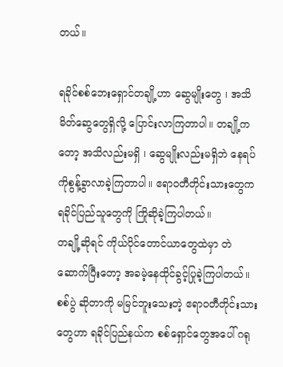တယ်။

ရခိုင်စစ်ဘေးရှောင်တချို့ဟာ ဆွေမျိုးတွေ ၊ အသိ မိတ်ဆွေတွေရှိလို့ ပြောင်းလာကြတာပါ။ တချို့က တော့ အသိလည်းမရှိ ၊ ဆွေမျိုးလည်းမရှိဘဲ နေရပ် ကိုစွန့်ခွာလာခဲ့ကြတာပါ။ ဧရာဝတီတိုင်းသားတွေက ရခိုင်ပြည်သူတွေကို ကြိုဆိုခဲ့ကြပါတယ်။
တချို့ဆိုရင် ကိုယ်ပိုင်တောင်ယာတွေထဲမှာ တဲဆောက်ပြီးတော့ အခမဲ့နေထိုင်ခွင့်ပြုခဲ့ကြပါတယ်။ စစ်ပွဲ ဆိုတာကို မမြင်ဘူးသေးတဲ့ ဧရာဝတီတိုင်းသားတွေဟာ ရခိုင်ပြည်နယ်က စစ်ရှောင်တွေအပေါ် ဂရု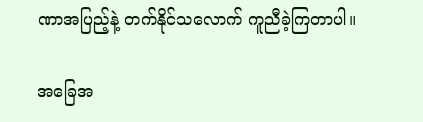ဏာအပြည့်နဲ့ တက်နိုင်သလောက် ကူညီခဲ့ကြတာပါ။

အခြေအ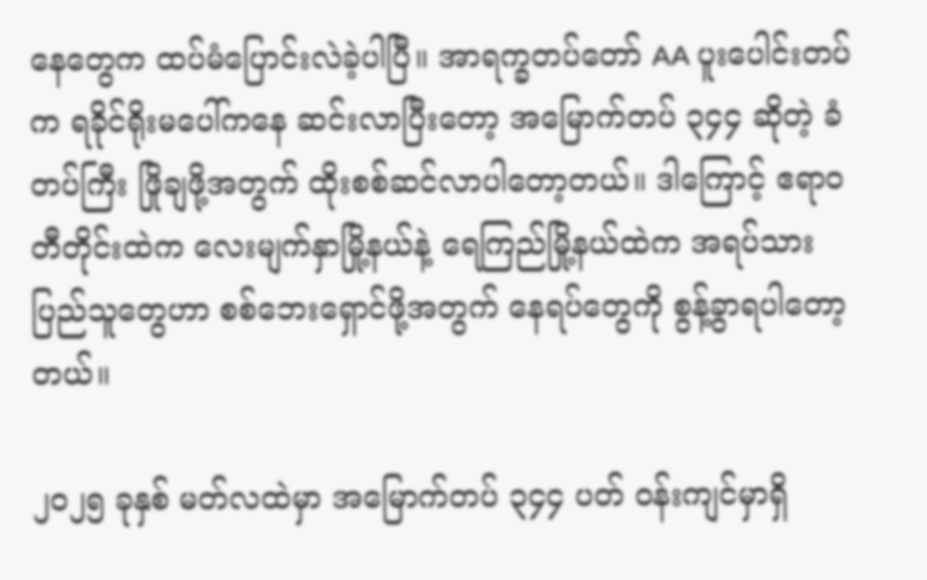နေတွေက ထပ်မံပြောင်းလဲခဲ့ပါပြီ။ အာရက္ခတပ်တော် AA ပူးပေါင်းတပ်က ရခိုင်ရိုးမပေါ်ကနေ ဆင်းလာပြီးတော့ အမြောက်တပ် ၃၄၄ ဆိုတဲ့ ခံတပ်ကြီး ဖြိုချဖို့အတွက် ထိုးစစ်ဆင်လာပါတော့တယ်။ ဒါကြောင့် ဧရာဝတီတိုင်းထဲက လေးမျက်နှာမြို့နယ်နဲ့ ရေကြည်မြို့နယ်ထဲက အရပ်သားပြည်သူတွေဟာ စစ်ဘေးရှောင်ဖို့အတွက် နေရပ်တွေကို စွန့်ခွာရပါတော့တယ်။

၂၀၂၅ ခုနှစ် မတ်လထဲမှာ အမြောက်တပ် ၃၄၄ ပတ် ဝန်းကျင်မှာရှိ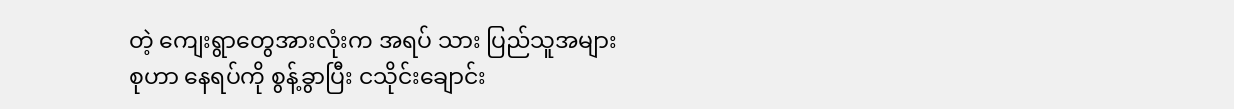တဲ့ ကျေးရွာတွေအားလုံးက အရပ် သား ပြည်သူအများစုဟာ နေရပ်ကို စွန့်ခွာပြီး ငသိုင်းချောင်း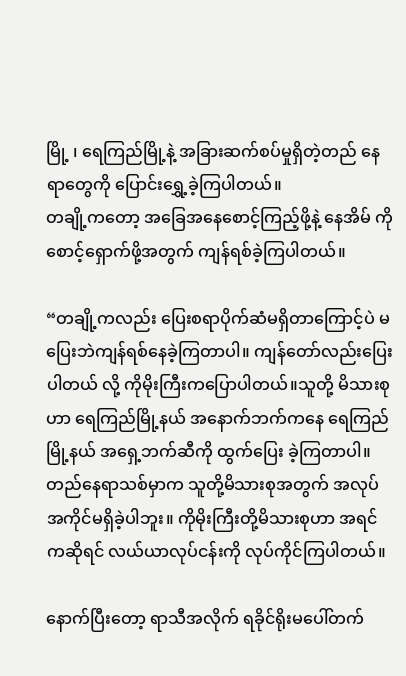မြို့ ၊ ရေကြည်မြို့နဲ့ အခြားဆက်စပ်မှုရှိတဲ့တည် နေရာတွေကို ပြောင်းရွှေ့ခဲ့ကြပါတယ်။
တချို့ကတော့ အခြေအနေစောင့်ကြည့်ဖို့နဲ့ နေအိမ် ကိုစောင့်ရှောက်ဖို့အတွက် ကျန်ရစ်ခဲ့ကြပါတယ်။

“တချို့ကလည်း ပြေးစရာပိုက်ဆံမရှိတာကြောင့်ပဲ မပြေးဘဲကျန်ရစ်နေခဲ့ကြတာပါ။ ကျန်တော်လည်းပြေး ပါတယ် လို့ ကိုမိုးကြီးကပြောပါတယ်။သူတို့ မိသားစုဟာ ရေကြည်မြို့နယ် အနောက်ဘက်ကနေ ရေကြည်မြို့နယ် အရှေ့ဘက်ဆီကို ထွက်ပြေး ခဲ့ကြတာပါ။ တည်နေရာသစ်မှာက သူတို့မိသားစုအတွက် အလုပ်အကိုင်မရှိခဲ့ပါဘူး။ ကိုမိုးကြီးတို့မိသားစုဟာ အရင်ကဆိုရင် လယ်ယာလုပ်ငန်းကို လုပ်ကိုင်ကြပါတယ်။

နောက်ပြီးတော့ ရာသီအလိုက် ရခိုင်ရိုးမပေါ်တက်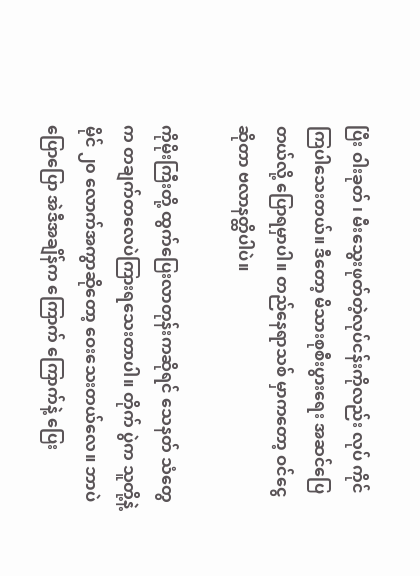ပြီး ဝါးခုတ် ၊ မီးသွေးဖုတ်တဲ့လုပ်ငန်းကိုလည်း လုပ် ကိုင်ကြပါသေးတယ်။ ဒီတော့ မိသားစုစီးပွားရေး အဆင်ပြေတယ်လို့ ပြောရမှာပါ။ တည်နေရာသစ် မှာကတော့ ဝင်ငွေဆိုတာ ဗလာနတ္ထိပါပဲ။

ကိုမိုးကြီးတို့ ထွက်ပြေးလာတုန်းကဆိုရင် သေနတ် သံတွေက တချက်တလေပဲကြားရသေးတာပါ။ တိုက် ပွဲက သူတို့နဲ့ မိုင် ၂၀ လောက်အကွာဆိုတော့ ဝေးသေးတယ်လေ။ ဘာပဲပြောပြော အဲဒီအချိန်က ကြောက် ကြောက်နဲ့ ပြေး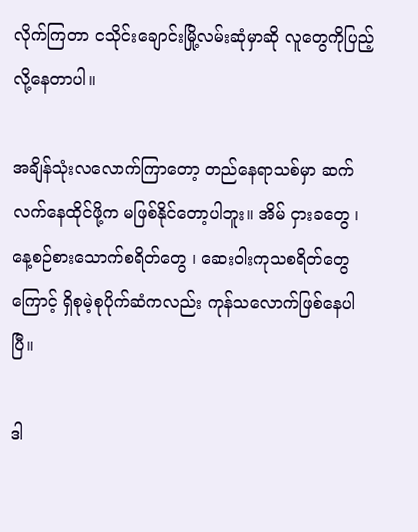လိုက်ကြတာ ငသိုင်းချောင်းမြို့လမ်းဆုံမှာဆို လူတွေကိုပြည့်လို့နေတာပါ။

အချိန်သုံးလလောက်ကြာတော့ တည်နေရာသစ်မှာ ဆက်လက်နေထိုင်ဖို့က မဖြစ်နိုင်တော့ပါဘူး။ အိမ် ငှားခတွေ ၊ နေ့စဉ်စားသောက်စရိတ်တွေ ၊ ဆေးဝါးကုသစရိတ်တွေကြောင့် ရှိစုမဲ့စုပိုက်ဆံကလည်း ကုန်သလောက်ဖြစ်နေပါပြီ။

ဒါ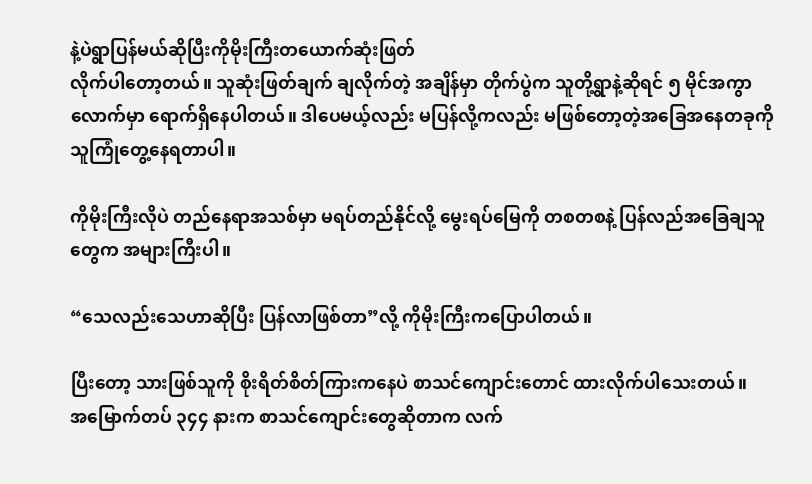နဲ့ပဲရွာပြန်မယ်ဆိုပြီးကိုမိုးကြီးတယောက်ဆုံးဖြတ်
လိုက်ပါတော့တယ်။ သူဆုံးဖြတ်ချက် ချလိုက်တဲ့ အချိန်မှာ တိုက်ပွဲက သူတို့ရွာနဲ့ဆိုရင် ၅ မိုင်အကွာလောက်မှာ ရောက်ရှိနေပါတယ်။ ဒါပေမယ့်လည်း မပြန်လို့ကလည်း မဖြစ်တော့တဲ့အခြေအနေတခုကိုသူကြုံတွေ့နေရတာပါ။

ကိုမိုးကြီးလိုပဲ တည်နေရာအသစ်မှာ မရပ်တည်နိုင်လို့ မွေးရပ်မြေကို တစတစနဲ့ ပြန်လည်အခြေချသူတွေက အများကြီးပါ။

“သေလည်းသေဟာဆိုပြီး ပြန်လာဖြစ်တာ”လို့ ကိုမိုးကြီးကပြောပါတယ်။

ပြီးတော့ သားဖြစ်သူကို စိုးရိတ်စိတ်ကြားကနေပဲ စာသင်ကျောင်းတောင် ထားလိုက်ပါသေးတယ်။
အမြောက်တပ် ၃၄၄ နားက စာသင်ကျောင်းတွေဆိုတာက လက်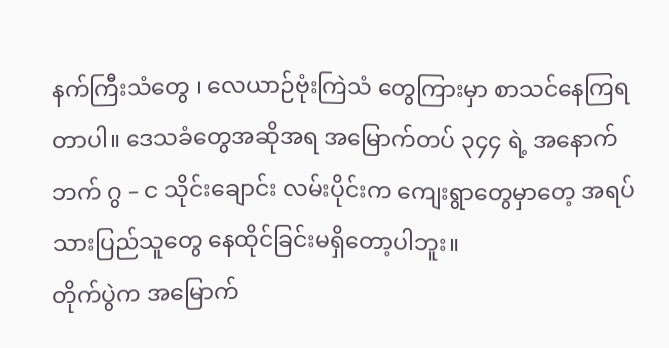နက်ကြီးသံတွေ ၊ လေယာဉ်ဗုံးကြဲသံ တွေကြားမှာ စာသင်နေကြရတာပါ။ ဒေသခံတွေအဆိုအရ အမြောက်တပ် ၃၄၄ ရဲ့ အနောက်ဘက် ဂွ – င သိုင်းချောင်း လမ်းပိုင်းက ကျေးရွာတွေမှာတေ့ အရပ်သားပြည်သူတွေ နေထိုင်ခြင်းမရှိတော့ပါဘူး။
တိုက်ပွဲက အမြောက်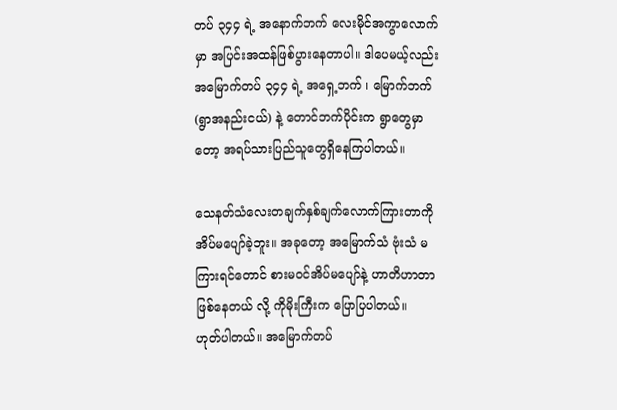တပ် ၃၄၄ ရဲ့ အနောက်ဘက် လေးမိုင်အကွာလောက်မှာ အပြင်းအထန်ဖြစ်ပွားနေတာပါ။ ဒါပေမယ့်လည်း အမြောက်တပ် ၃၄၄ ရဲ့ အရှေ့ဘက် ၊ မြောက်ဘက် (ရွာအနည်းငယ်) နဲ့ တောင်ဘက်ပိုင်းက ရွာတွေမှာတော့ အရပ်သားပြည်သူတွေရှိနေကြပါတယ်။

သေနတ်သံလေးတချက်နှစ်ချက်လောက်ကြားတာကို အိပ်မပျော်ခဲ့ဘူး။ အခုတော့ အမြောက်သံ ဗုံးသံ မကြားရင်တောင် စားမဝင်အိပ်မပျော်နဲ့ ဟာတိဟာတာဖြစ်နေတယ် လို့ ကိုမိုးကြီးက ပြောပြပါတယ်။
ဟုတ်ပါတယ်။ အမြောက်တပ်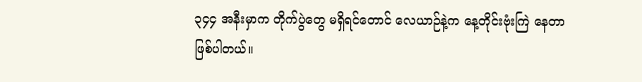၃၄၄ အနီးမှာက တိုက်ပွဲတွေ မရှိရင်တောင် လေယာဉ်နဲ့က နေ့တိုင်းဗုံးကြဲ နေတာဖြစ်ပါတယ်။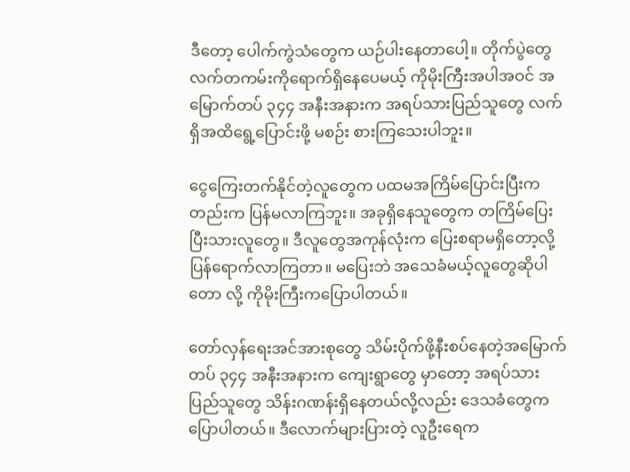ဒီတော့ ပေါက်ကွဲသံတွေက ယဉ်ပါးနေတာပေါ့။ တိုက်ပွဲတွေ လက်တကမ်းကိုရောက်ရှိနေပေမယ့် ကိုမိုးကြီးအပါအဝင် အမြောက်တပ် ၃၄၄ အနီးအနားက အရပ်သားပြည်သူတွေ လက်ရှိအထိရွေ့ပြောင်းဖို့ မစဉ်း စားကြသေးပါဘူး။

ငွေကြေးတက်နိုင်တဲ့လူတွေက ပထမအကြိမ်ပြောင်းပြီးကတည်းက ပြန်မလာကြဘူး။ အခုရှိနေသူတွေက တကြိမ်ပြေးပြီးသားလူတွေ။ ဒီလူတွေအကုန်လုံးက ပြေးစရာမရှိတော့လို့ ပြန်ရောက်လာကြတာ။ မပြေးဘဲ အသေခံမယ့်လူတွေဆိုပါတော လို့ ကိုမိုးကြီးကပြောပါတယ်။

တော်လှန်ရေးအင်အားစုတွေ သိမ်းပိုက်ဖို့နီးစပ်နေတဲ့အမြောက်တပ် ၃၄၄ အနီးအနားက ကျေးရွာတွေ မှာတော့ အရပ်သားပြည်သူတွေ သိန်းဂဏန်းရှိနေတယ်လို့လည်း ဒေသခံတွေက ပြောပါတယ်။ ဒီလောက်များပြားတဲ့ လူဦးရေက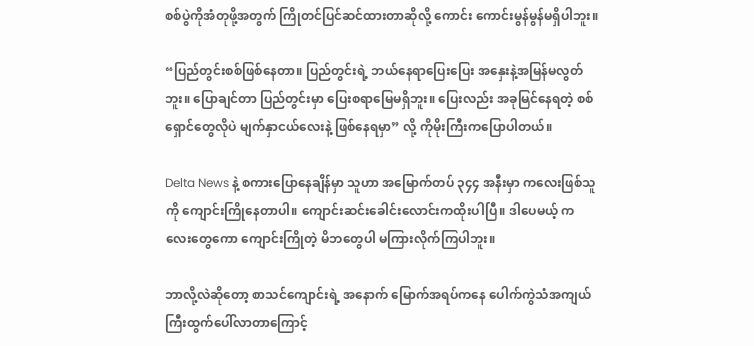စစ်ပွဲကိုအံတုဖို့အတွက် ကြိုတင်ပြင်ဆင်ထားတာဆိုလို့ ကောင်း ကောင်းမွန်မွန်မရှိပါဘူး။

“ပြည်တွင်းစစ်ဖြစ်နေတာ။ ပြည်တွင်းရဲ့ ဘယ်နေရာပြေးပြေး အနှေးနဲ့အမြန်မလွတ်ဘူး။ ပြောချင်တာ ပြည်တွင်းမှာ ပြေးစရာမြေမရှိဘူး။ ပြေးလည်း အခုမြင်နေရတဲ့ စစ်ရှောင်တွေလိုပဲ မျက်နှာငယ်လေးနဲ့ ဖြစ်နေရမှာ” လို့ ကိုမိုးကြီးကပြောပါတယ်။

Delta News နဲ့ စကားပြောနေချိန်မှာ သူဟာ အမြောက်တပ် ၃၄၄ အနီးမှာ ကလေးဖြစ်သူကို ကျောင်းကြိုနေတာပါ။ ကျောင်းဆင်းခေါင်းလောင်းကထိုးပါပြီ။ ဒါပေမယ့် ကလေးတွေကော ကျောင်းကြိုတဲ့ မိဘတွေပါ မကြားလိုက်ကြပါဘူး။

ဘာလို့လဲဆိုတော့ စာသင်ကျောင်းရဲ့ အနောက် မြောက်အရပ်ကနေ ပေါက်ကွဲသံအကျယ်ကြီးထွက်ပေါ်လာတာကြောင့်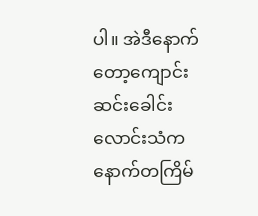ပါ။ အဲဒီနောက်တော့ကျောင်းဆင်းခေါင်းလောင်းသံက နောက်တကြိမ်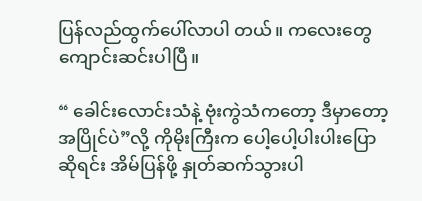ပြန်လည်ထွက်ပေါ်လာပါ တယ်။ ကလေးတွေ ကျောင်းဆင်းပါပြီ။

“ ခေါင်းလောင်းသံနဲ့ ဗုံးကွဲသံကတော့ ဒီမှာတော့ အပြိုင်ပဲ”လို့ ကိုမိုးကြီးက ပေါ့ပေါ့ပါးပါးပြောဆိုရင်း အိမ်ပြန်ဖို့ နှုတ်ဆက်သွားပါ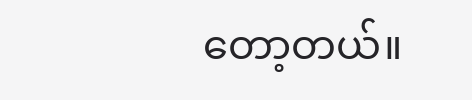တော့တယ်။